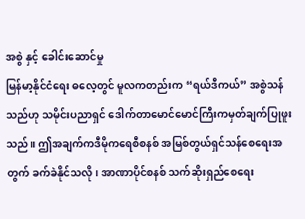အစွဲ နှင့် ခေါင်းဆောင်မှု
မြန်မာ့နိုင်ငံရေး ဓလေ့တွင် မူလကတည်းက “ရယ်ဒီကယ်” အစွဲသန်သည်ဟု သမိုင်းပညာရှင် ဒေါက်တာမောင်မောင်ကြီးကမှတ်ချက်ပြုဖူးသည်။ ဤအချက်ကဒီမိုကရေစီစနစ် အမြစ်တွယ်ရှင်သန်စေရေးအတွက် ခက်ခဲနိုင်သလို၊ အာဏာပိုင်စနစ် သက်ဆိုးရှည်စေရေး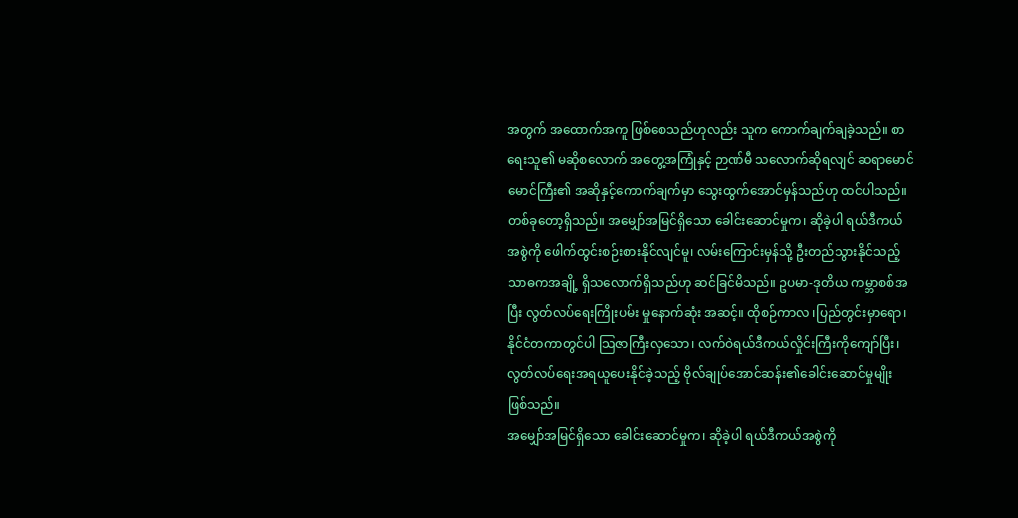အတွက် အထောက်အကူ ဖြစ်စေသည်ဟုလည်း သူက ကောက်ချက်ချခဲ့သည်။ စာရေးသူ၏ မဆိုစလောက် အတွေ့အကြုံနှင့် ဉာဏ်မီ သလောက်ဆိုရလျင် ဆရာမောင်မောင်ကြီး၏ အဆိုနှင့်ကောက်ချက်မှာ သွေးထွက်အောင်မှန်သည်ဟု ထင်ပါသည်။
တစ်ခုတော့ရှိသည်။ အမျှော်အမြင်ရှိသော ခေါင်းဆောင်မှုက၊ ဆိုခဲ့ပါ ရယ်ဒီကယ်အစွဲကို ဖေါက်ထွင်းစဉ်းစားနိုင်လျင်မူ၊ လမ်းကြောင်းမှန်သို့ ဦးတည်သွားနိုင်သည့် သာဓကအချို့ ရှိသလောက်ရှိသည်ဟု ဆင်ခြင်မိသည်။ ဥပမာ-ဒုတိယ ကမ္ဘာစစ်အပြီး လွတ်လပ်ရေးကြိုးပမ်း မှုနောက်ဆုံး အဆင့်။ ထိုစဉ်ကာလ ၊ပြည်တွင်းမှာရော၊နိုင်ငံတကာတွင်ပါ သြဇာကြီးလှသော၊ လက်ဝဲရယ်ဒီကယ်လှိုင်းကြီးကိုကျော်ပြီး၊ လွတ်လပ်ရေးအရယူပေးနိုင်ခဲ့သည့် ဗိုလ်ချုပ်အောင်ဆန်း၏ခေါင်းဆောင်မှုမျိုး ဖြစ်သည်။
အမျှော်အမြင်ရှိသော ခေါင်းဆောင်မှုက၊ ဆိုခဲ့ပါ ရယ်ဒီကယ်အစွဲကို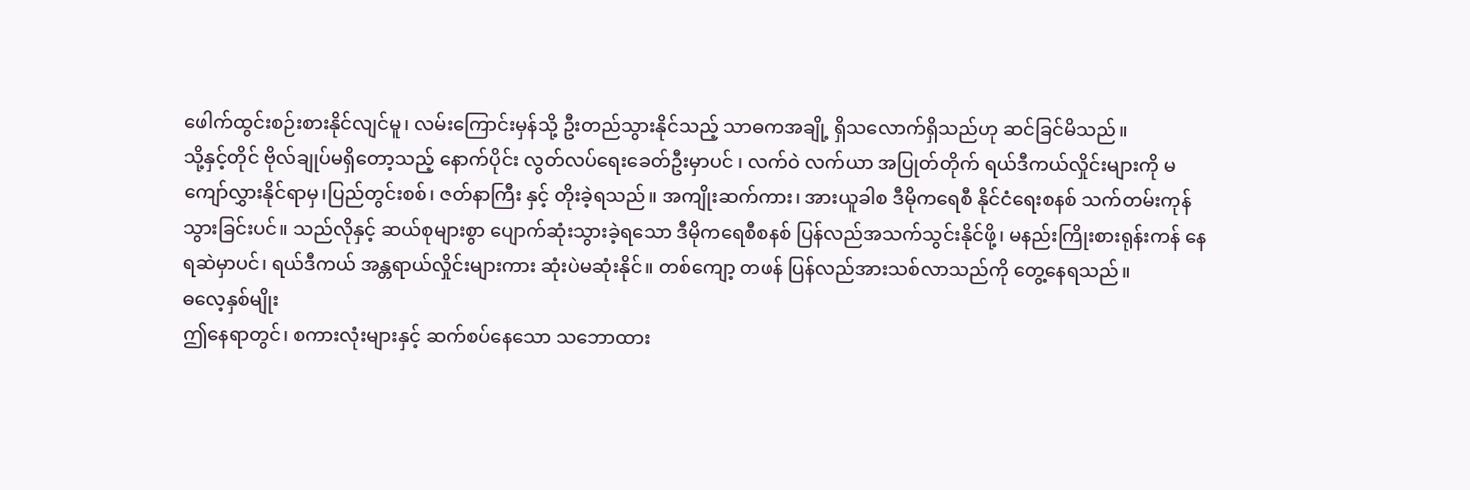ဖေါက်ထွင်းစဉ်းစားနိုင်လျင်မူ၊ လမ်းကြောင်းမှန်သို့ ဦးတည်သွားနိုင်သည့် သာဓကအချို့ ရှိသလောက်ရှိသည်ဟု ဆင်ခြင်မိသည်။
သို့နှင့်တိုင် ဗိုလ်ချုပ်မရှိတော့သည့် နောက်ပိုင်း လွတ်လပ်ရေးခေတ်ဦးမှာပင် ၊ လက်ဝဲ လက်ယာ အပြုတ်တိုက် ရယ်ဒီကယ်လှိုင်းများကို မကျော်လွှားနိုင်ရာမှ၊ပြည်တွင်းစစ်၊ ဇတ်နာကြီး နှင့် တိုးခဲ့ရသည်။ အကျိုးဆက်ကား၊ အားယူခါစ ဒီမိုကရေစီ နိုင်ငံရေးစနစ် သက်တမ်းကုန်သွားခြင်းပင်။ သည်လိုနှင့် ဆယ်စုများစွာ ပျောက်ဆုံးသွားခဲ့ရသော ဒီမိုကရေစီစနစ် ပြန်လည်အသက်သွင်းနိုင်ဖို့၊ မနည်းကြိုးစားရုန်းကန် နေရဆဲမှာပင်၊ ရယ်ဒီကယ် အန္တရာယ်လှိုင်းများကား ဆုံးပဲမဆုံးနိုင်။ တစ်ကျော့ တဖန် ပြန်လည်အားသစ်လာသည်ကို တွေ့နေရသည်။
ဓလေ့နှစ်မျိုး
ဤနေရာတွင်၊ စကားလုံးများနှင့် ဆက်စပ်နေသော သဘောထား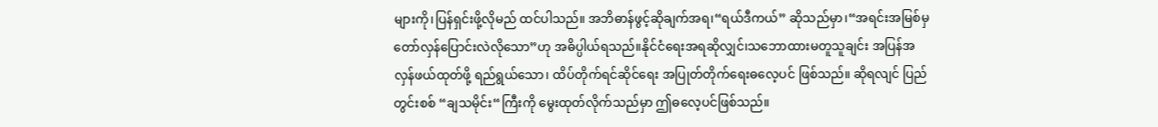များကို၊ပြန်ရှင်းဖို့လိုမည် ထင်ပါသည်။ အဘိဓာန်ဖွင့်ဆိုချက်အရ၊“ရယ်ဒီကယ်” ဆိုသည်မှာ၊“အရင်းအမြစ်မှတော်လှန်ပြောင်းလဲလိုသော”ဟု အဓိပ္ပါယ်ရသည်။နိုင်ငံရေးအရဆိုလျှင်၊သဘောထားမတူသူချင်း အပြန်အလှန်ဖယ်ထုတ်ဖို့ ရည်ရွယ်သော၊ ထိပ်တိုက်ရင်ဆိုင်ရေး အပြုတ်တိုက်ရေးဓလေ့ပင် ဖြစ်သည်။ ဆိုရလျင် ပြည်တွင်းစစ် “ချသမိုင်း“ကြီးကို မွေးထုတ်လိုက်သည်မှာ ဤဓလေ့ပင်ဖြစ်သည်။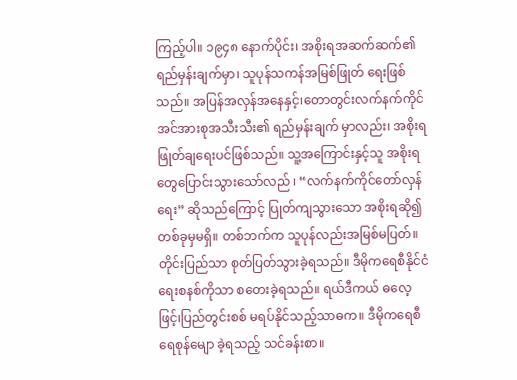ကြည့်ပါ။ ၁၉၄၈ နောက်ပိုင်း၊ အစိုးရအဆက်ဆက်၏ ရည်မှန်းချက်မှာ၊ သူပုန်သကန်အမြစ်ဖြုတ် ရေးဖြစ်သည်။ အပြန်အလှန်အနေနှင့်၊တောတွင်းလက်နက်ကိုင် အင်အားစုအသီးသီး၏ ရည်မှန်းချက် မှာလည်း၊ အစိုးရဖြုတ်ချရေးပင်ဖြစ်သည်။ သူ့အကြောင်းနှင့်သူ အစိုးရတွေပြောင်းသွားသော်လည် ၊ “လက်နက်ကိုင်တော်လှန်ရေး” ဆိုသည်ကြောင့် ပြုတ်ကျသွားသော အစိုးရဆို၍ တစ်ခုမှမရှိ။ တစ်ဘက်က သူပုန်လည်းအမြစ်မပြတ်။ တိုင်းပြည်သာ စုတ်ပြတ်သွားခဲ့ရသည်။ ဒီမိုကရေစီနိုင်ငံရေးစနစ်ကိုသာ စတေးခဲ့ရသည်။ ရယ်ဒီကယ် ဓလေ့ဖြင့်၊ပြည်တွင်းစစ် မရပ်နိုင်သည့်သာဓက။ ဒီမိုကရေစီ ရေစုန်မျော ခဲ့ရသည့် သင်ခန်းစာ။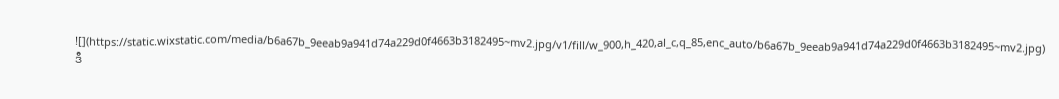![](https://static.wixstatic.com/media/b6a67b_9eeab9a941d74a229d0f4663b3182495~mv2.jpg/v1/fill/w_900,h_420,al_c,q_85,enc_auto/b6a67b_9eeab9a941d74a229d0f4663b3182495~mv2.jpg)
ဒီ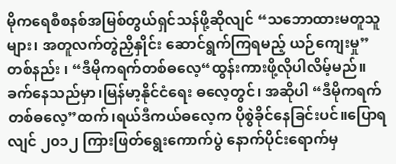မိုကရေစီစနစ်အမြစ်တွယ်ရှင်သန်ဖို့ဆိုလျင် “သဘောထားမတူသူများ၊ အတူလက်တွဲညှိနှိုင်း ဆောင်ရွက်ကြရမည့် ယဉ်ကျေးမှု” တစ်နည်း ၊ “ဒီမိုကရက်တစ်ဓလေ့“ထွန်းကားဖို့လိုပါလိမ့်မည်။ ခက်နေသည်မှာ၊မြန်မာ့နိုင်ငံရေး ဓလေ့တွင်၊ အဆိုပါ “ဒီမိုကရက်တစ်ဓလေ့”ထက်၊ရယ်ဒီကယ်ဓလေ့က ပိုစွဲခိုင်နေခြင်းပင်။ပြောရလျင် ၂၀၁၂ ကြားဖြတ်ရွေးကောက်ပွဲ နောက်ပိုင်းရောက်မှ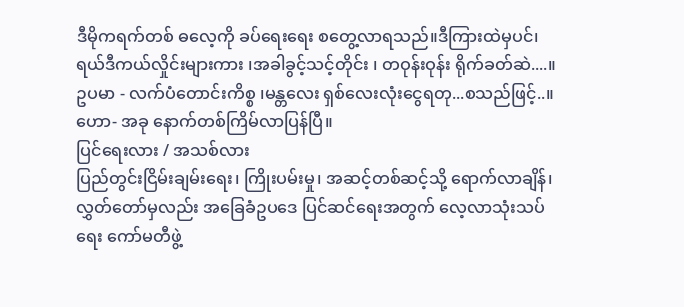ဒီမိုကရက်တစ် ဓလေ့ကို ခပ်ရေးရေး စတွေ့လာရသည်။ဒီကြားထဲမှပင်၊ရယ်ဒီကယ်လှိုင်းများကား ၊အခါခွင့်သင့်တိုင်း ၊ တဝုန်းဝုန်း ရိုက်ခတ်ဆဲ....။ဥပမာ - လက်ပံတောင်းကိစ္စ ၊မန္တလေး ရှစ်လေးလုံးငွေရတု...စသည်ဖြင့်..။ ဟော- အခု နောက်တစ်ကြိမ်လာပြန်ပြီ။
ပြင်ရေးလား / အသစ်လား
ပြည်တွင်းငြိမ်းချမ်းရေး၊ ကြိုးပမ်းမှု၊ အဆင့်တစ်ဆင့်သို့ ရောက်လာချိန်၊ လွှတ်တော်မှလည်း အခြေခံဥပဒေ ပြင်ဆင်ရေးအတွက် လေ့လာသုံးသပ်ရေး ကော်မတီဖွဲ့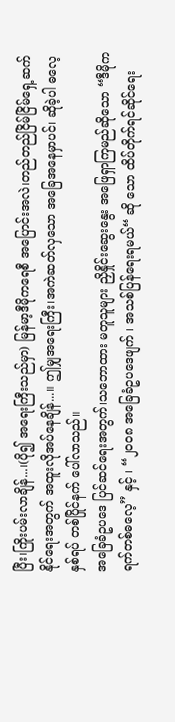ပြီး၊ကြိုးပမ်းလာချိန်...၊(ပို၍ အရေးကြီးသည်မှာ) မြန်မာ့ဒီမိုကရေစီ အပြောင်းအလဲ၊တည်တည်ငြိမ်ငြိမ်ရှေ့ဆက်နိုင်ရေးအတွက် အထူးလိုအပ်နေချိန်...။ ဤမျှအရေးကြီး၊အကဲဆတ်လှသော အခြေအနေမှာပင်၊ ဆိုခဲ့ပါ ဓလေ့နှစ်ရပ် တစ်ပြိုင်နက် ပေါ်လာသည်။
အခြေခံဥပဒေ ပြင်ဆင်ရေးအတွက်၊သဘောထား မတူသူများ ညှိနှိုင်းဆွေးနွေး အဖြေရှာကြမည်ဆိုသော “ဒီမိုကရက်တစ်ဓလေ့” နှင့် ၊ “၂၀၀၈ အခြေခံဥပဒေဖျက် ၊ အသစ်ပြန်ရေးရမယ်“ ဆို သော ထိပ်တိုက်ရင်ဆိုင်ရေး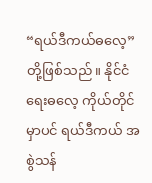“ရယ်ဒီကယ်ဓလေ့” တို့ဖြစ်သည်။ နိုင်ငံရေးဓလေ့ ကိုယ်တိုင်မှာပင် ရယ်ဒီကယ် အစွဲသန်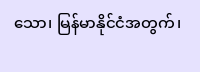သော၊ မြန်မာနိုင်ငံအတွက်၊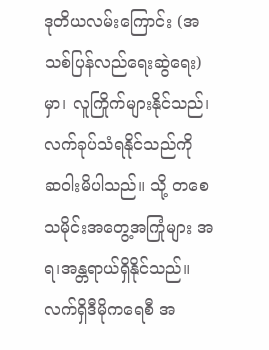ဒုတိယလမ်းကြောင်း (အသစ်ပြန်လည်ရေးဆွဲရေး)မှာ၊ လူကြိုက်များနိုင်သည်၊ လက်ခုပ်သံရနိုင်သည်ကို ဆဝါးမိပါသည်။ သို့ တစေ သမိုင်းအတွေ့အကြုံများ အရ၊အန္တရာယ်ရှိနိုင်သည်။ လက်ရှိဒီမိုကရေစီ အ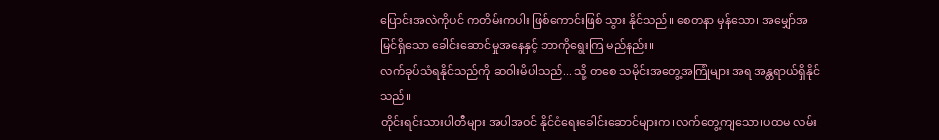ပြောင်းအလဲကိုပင် ကတိမ်းကပါး ဖြစ်ကောင်းဖြစ် သွား နိုင်သည်။ စေတနာ မှန်သော၊ အမျှော်အမြင်ရှိသော ခေါင်းဆောင်မှုအနေနှင့် ဘာကိုရွေးကြ မည်နည်း။
လက်ခုပ်သံရနိုင်သည်ကို ဆဝါးမိပါသည်... သို့ တစေ သမိုင်းအတွေ့အကြုံများ အရ အန္တရာယ်ရှိနိုင်သည်။
တိုင်းရင်းသားပါတီများ အပါအဝင် နိုင်ငံရေးခေါင်းဆောင်များက၊လက်တွေ့ကျသော၊ပထမ လမ်း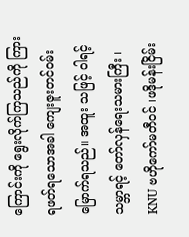ကြောင်းကို ရွေးလိုက်ကြသည်ကို ကြားရဖတ်ရသောအခါ ကျေးဇူးတင်ဝမ်းမြောက်ရသည်။ အထူး သဖြင့် ဝါရင့်သမ္ဘာရင့် တော်လှန်ရေးသမားကြီး ၊ KNU ဗဟိုကော်မတီဝင် ၊ဖဒိုမန်းငြိမ်း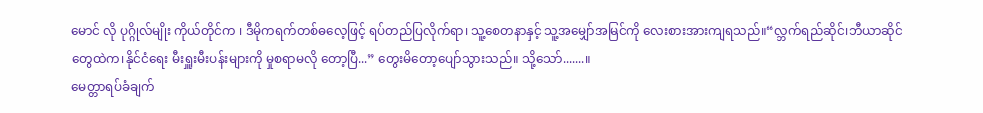မောင် လို ပုဂ္ဂိုလ်မျိုး ကိုယ်တိုင်က ၊ ဒီမိုကရက်တစ်ဓလေ့ဖြင့် ရပ်တည်ပြလိုက်ရာ၊ သူ့စေတနာနှင့် သူ့အမျှော်အမြင်ကို လေးစားအားကျရသည်။“လ္ဘက်ရည်ဆိုင်၊ဘီယာဆိုင်တွေထဲက၊နိုင်ငံရေး မီးရှူးမီးပန်းများကို မှုစရာမလို တော့ပြီ...” တွေးမိတော့ပျော်သွားသည်။ သို့သော်.......။
မေတ္တာရပ်ခံချက်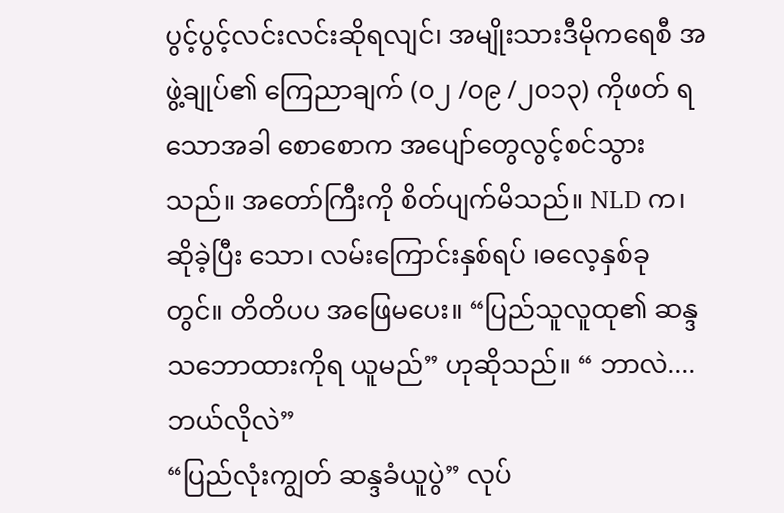ပွင့်ပွင့်လင်းလင်းဆိုရလျင်၊ အမျိုးသားဒီမိုကရေစီ အဖွဲ့ချုပ်၏ ကြေညာချက် (၀၂ /၀၉ /၂၀၁၃) ကိုဖတ် ရသောအခါ စောစောက အပျော်တွေလွင့်စင်သွားသည်။ အတော်ကြီးကို စိတ်ပျက်မိသည်။ NLD က၊ ဆိုခဲ့ပြီး သော၊ လမ်းကြောင်းနှစ်ရပ် ၊ဓလေ့နှစ်ခု တွင်။ တိတိပပ အဖြေမပေး။ “ပြည်သူလူထု၏ ဆန္ဒသဘောထားကိုရ ယူမည်” ဟုဆိုသည်။ “ ဘာလဲ....ဘယ်လိုလဲ”
“ပြည်လုံးကျွတ် ဆန္ဒခံယူပွဲ” လုပ်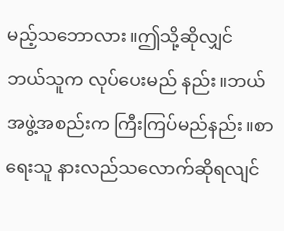မည့်သဘောလား။ဤသို့ဆိုလျှင် ဘယ်သူက လုပ်ပေးမည် နည်း။ဘယ်အဖွဲ့အစည်းက ကြီးကြပ်မည်နည်း။စာရေးသူ နားလည်သလောက်ဆိုရလျင်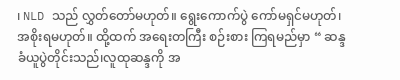၊ NLD သည် လွှတ်တော်မဟုတ်။ ရွေးကောက်ပွဲ ကော်မရှင်မဟုတ်၊အစိုးရမဟုတ်။ ထို့ထက် အရေးတကြီး စဉ်းစား ကြရမည်မှာ “ ဆန္ဒခံယူပွဲတိုင်းသည်၊လူထုဆန္ဒကို အ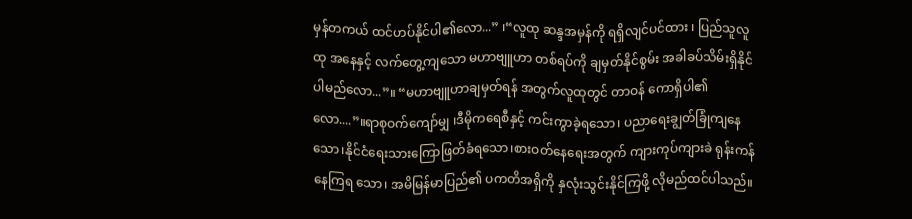မှန်တကယ် ထင်ဟပ်နိုင်ပါ၏လော...” ၊“လူထု ဆန္ဒအမှန်ကို ရရှိလျင်ပင်ထား ၊ ပြည်သူလူထု အနေနှင့် လက်တွေ့ကျသော မဟာဗျူဟာ တစ်ရပ်ကို ချမှတ်နိုင်စွမ်း အခါခပ်သိမ်းရှိနိုင်ပါမည်လော...”။ “မဟာဗျူဟာချမှတ်ရန် အတွက်လူထုတွင် တာဝန် ကောရှိပါ၏လော....”။ရာစုဝက်ကျော်မျှ ၊ဒီမိုကရေစီနှင့် ကင်းကွာခဲ့ရသော၊ ပညာရေးချွတ်ခြုံကျနေ သော၊နိုင်ငံရေးသားကြောဖြတ်ခံရသော၊စားဝတ်နေရေးအတွက် ကျားကုပ်ကျားခဲ ရုန်းကန်နေကြရ သော၊ အမိမြန်မာပြည်၏ ပကတိအရှိကို နှလုံးသွင်းနိုင်ကြဖို့ လိုမည်ထင်ပါသည်။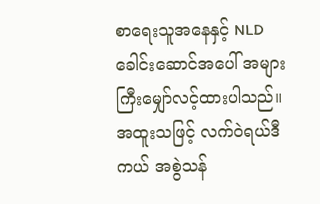စာရေးသူအနေနှင့် NLD ခေါင်းဆောင်အပေါ် အများကြီးမျှော်လင့်ထားပါသည်။အထူးသဖြင့် လက်ဝဲရယ်ဒီကယ် အစွဲသန်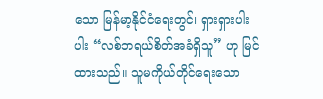သော မြန်မာ့နိုင်ငံရေးတွင်၊ ရှားရှားပါးပါး “လစ်ဘရယ်စိတ်အခံရှိသူ” ဟု မြင်ထားသည်။ သူမကိုယ်တိုင်ရေးသော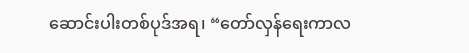ဆောင်းပါးတစ်ပုဒ်အရ၊ “တော်လှန်ရေးကာလ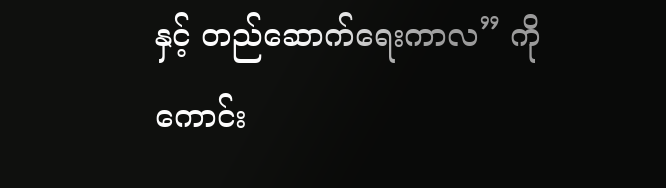နှင့် တည်ဆောက်ရေးကာလ” ကို ကောင်း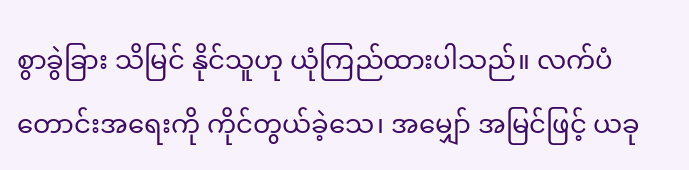စွာခွဲခြား သိမြင် နိုင်သူဟု ယုံကြည်ထားပါသည်။ လက်ပံတောင်းအရေးကို ကိုင်တွယ်ခဲ့သေ၊ အမျှော် အမြင်ဖြင့် ယခု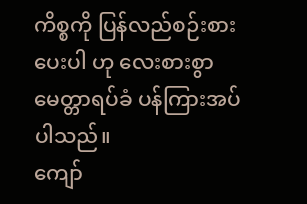ကိစ္စကို ပြန်လည်စဉ်းစားပေးပါ ဟု လေးစားစွာ မေတ္တာရပ်ခံ ပန်ကြားအပ်ပါသည်။
ကျော်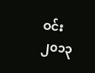ဝင်း
၂၀၁၃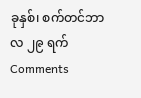ခုနှစ်၊ စက်တင်ဘာလ ၂၉ ရက်
Comments